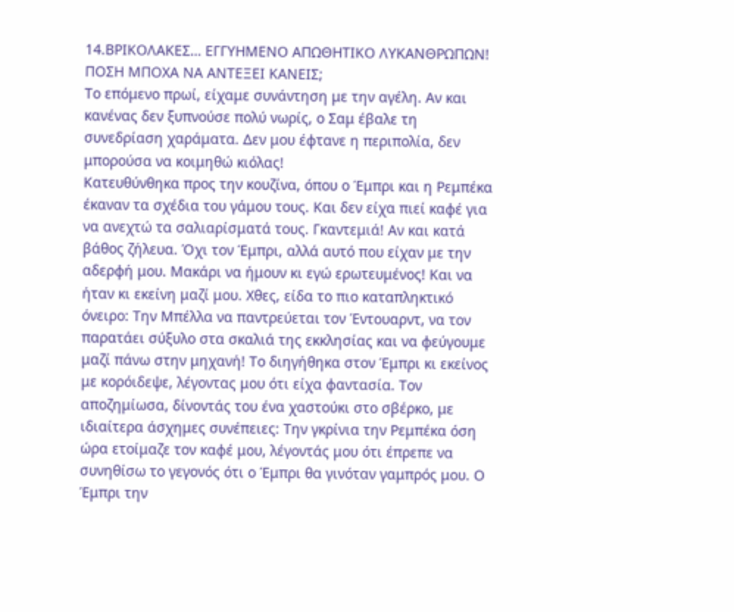14.ΒΡΙΚΟΛΑΚΕΣ… ΕΓΓΥΗΜΕΝΟ ΑΠΩΘΗΤΙΚΟ ΛΥΚΑΝΘΡΩΠΩΝ! ΠΟΣΗ ΜΠΟΧΑ ΝΑ ΑΝΤΕΞΕΙ ΚΑΝΕΙΣ;
Το επόμενο πρωί, είχαμε συνάντηση με την αγέλη. Αν και κανένας δεν ξυπνούσε πολύ νωρίς, ο Σαμ έβαλε τη συνεδρίαση χαράματα. Δεν μου έφτανε η περιπολία, δεν μπορούσα να κοιμηθώ κιόλας!
Κατευθύνθηκα προς την κουζίνα, όπου ο Έμπρι και η Ρεμπέκα έκαναν τα σχέδια του γάμου τους. Και δεν είχα πιεί καφέ για να ανεχτώ τα σαλιαρίσματά τους. Γκαντεμιά! Αν και κατά βάθος ζήλευα. Όχι τον Έμπρι, αλλά αυτό που είχαν με την αδερφή μου. Μακάρι να ήμουν κι εγώ ερωτευμένος! Και να ήταν κι εκείνη μαζί μου. Χθες, είδα το πιο καταπληκτικό όνειρο: Την Μπέλλα να παντρεύεται τον Έντουαρντ, να τον παρατάει σύξυλο στα σκαλιά της εκκλησίας και να φεύγουμε μαζί πάνω στην μηχανή! Το διηγήθηκα στον Έμπρι κι εκείνος με κορόιδεψε, λέγοντας μου ότι είχα φαντασία. Τον αποζημίωσα, δίνοντάς του ένα χαστούκι στο σβέρκο, με ιδιαίτερα άσχημες συνέπειες: Την γκρίνια την Ρεμπέκα όση ώρα ετοίμαζε τον καφέ μου, λέγοντάς μου ότι έπρεπε να συνηθίσω το γεγονός ότι ο Έμπρι θα γινόταν γαμπρός μου. Ο Έμπρι την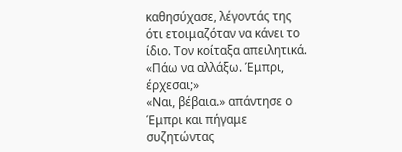καθησύχασε, λέγοντάς της ότι ετοιμαζόταν να κάνει το ίδιο. Τον κοίταξα απειλητικά.
«Πάω να αλλάξω. Έμπρι, έρχεσαι;»
«Ναι, βέβαια.» απάντησε ο Έμπρι και πήγαμε συζητώντας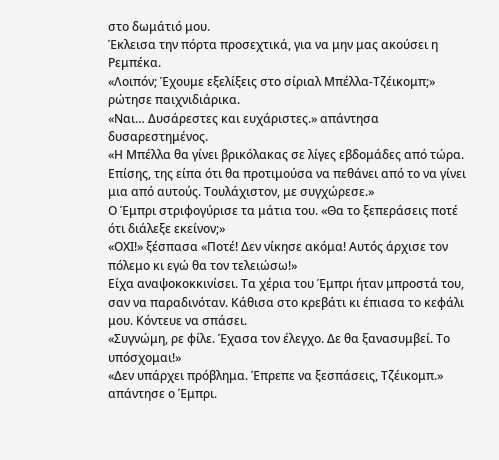στο δωμάτιό μου.
Έκλεισα την πόρτα προσεχτικά, για να μην μας ακούσει η Ρεμπέκα.
«Λοιπόν; Έχουμε εξελίξεις στο σίριαλ Μπέλλα-Τζέικομπ;» ρώτησε παιχνιδιάρικα.
«Ναι… Δυσάρεστες και ευχάριστες.» απάντησα δυσαρεστημένος.
«Η Μπέλλα θα γίνει βρικόλακας σε λίγες εβδομάδες από τώρα. Επίσης, της είπα ότι θα προτιμούσα να πεθάνει από το να γίνει μια από αυτούς. Τουλάχιστον, με συγχώρεσε.»
Ο Έμπρι στριφογύρισε τα μάτια του. «Θα το ξεπεράσεις ποτέ ότι διάλεξε εκείνον;»
«ΟΧΙ!» ξέσπασα «Ποτέ! Δεν νίκησε ακόμα! Αυτός άρχισε τον πόλεμο κι εγώ θα τον τελειώσω!»
Είχα αναψοκοκκινίσει. Τα χέρια του Έμπρι ήταν μπροστά του, σαν να παραδινόταν. Κάθισα στο κρεβάτι κι έπιασα το κεφάλι μου. Κόντευε να σπάσει.
«Συγνώμη, ρε φίλε. Έχασα τον έλεγχο. Δε θα ξανασυμβεί. Το υπόσχομαι!»
«Δεν υπάρχει πρόβλημα. Έπρεπε να ξεσπάσεις, Τζέικομπ.» απάντησε ο Έμπρι.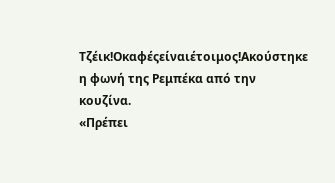Τζέικ!Οκαφέςείναιέτοιμος!Ακούστηκε η φωνή της Ρεμπέκα από την κουζίνα.
«Πρέπει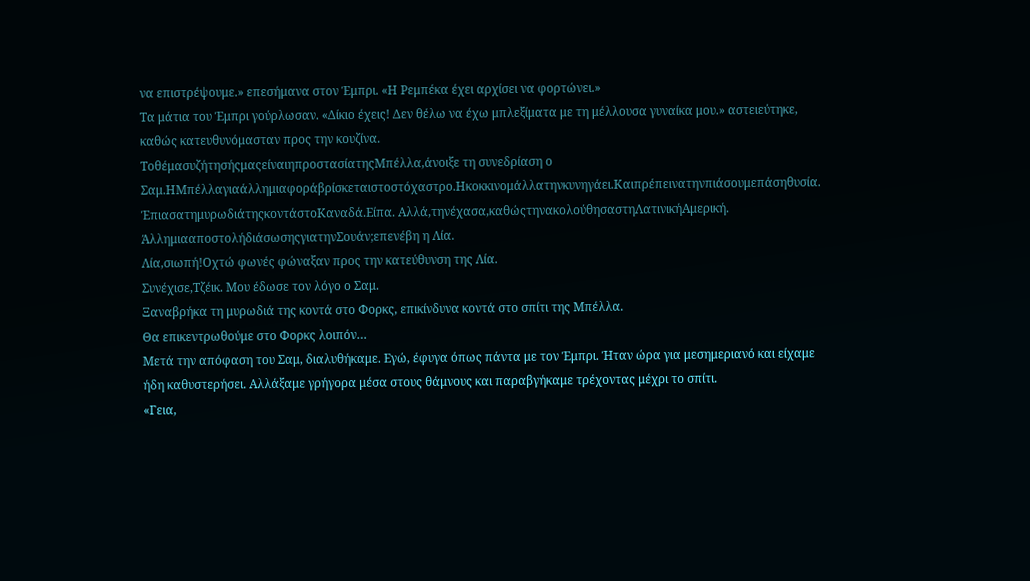να επιστρέψουμε.» επεσήμανα στον Έμπρι. «Η Ρεμπέκα έχει αρχίσει να φορτώνει.»
Τα μάτια του Έμπρι γούρλωσαν. «Δίκιο έχεις! Δεν θέλω να έχω μπλεξίματα με τη μέλλουσα γυναίκα μου.» αστειεύτηκε, καθώς κατευθυνόμασταν προς την κουζίνα.
ΤοθέμασυζήτησήςμαςείναιηπροστασίατηςΜπέλλα,άνοιξε τη συνεδρίαση ο Σαμ.ΗΜπέλλαγιαάλλημιαφοράβρίσκεταιστοστόχαστρο.Ηκοκκινομάλλατηνκυνηγάει.Καιπρέπεινατηνπιάσουμεπάσηθυσία.
ΈπιασατημυρωδιάτηςκοντάστοΚαναδά.Είπα. Αλλά,τηνέχασα,καθώςτηνακολούθησαστηΛατινικήΑμερική.
ΆλλημιααποστολήδιάσωσηςγιατηνΣουάν;επενέβη η Λία.
Λία,σιωπή!Οχτώ φωνές φώναξαν προς την κατεύθυνση της Λία.
Συνέχισε,Τζέικ. Μου έδωσε τον λόγο ο Σαμ.
Ξαναβρήκα τη μυρωδιά της κοντά στο Φορκς, επικίνδυνα κοντά στο σπίτι της Μπέλλα.
Θα επικεντρωθούμε στο Φορκς λοιπόν…
Μετά την απόφαση του Σαμ, διαλυθήκαμε. Εγώ, έφυγα όπως πάντα με τον Έμπρι. Ήταν ώρα για μεσημεριανό και είχαμε ήδη καθυστερήσει. Αλλάξαμε γρήγορα μέσα στους θάμνους και παραβγήκαμε τρέχοντας μέχρι το σπίτι.
«Γεια,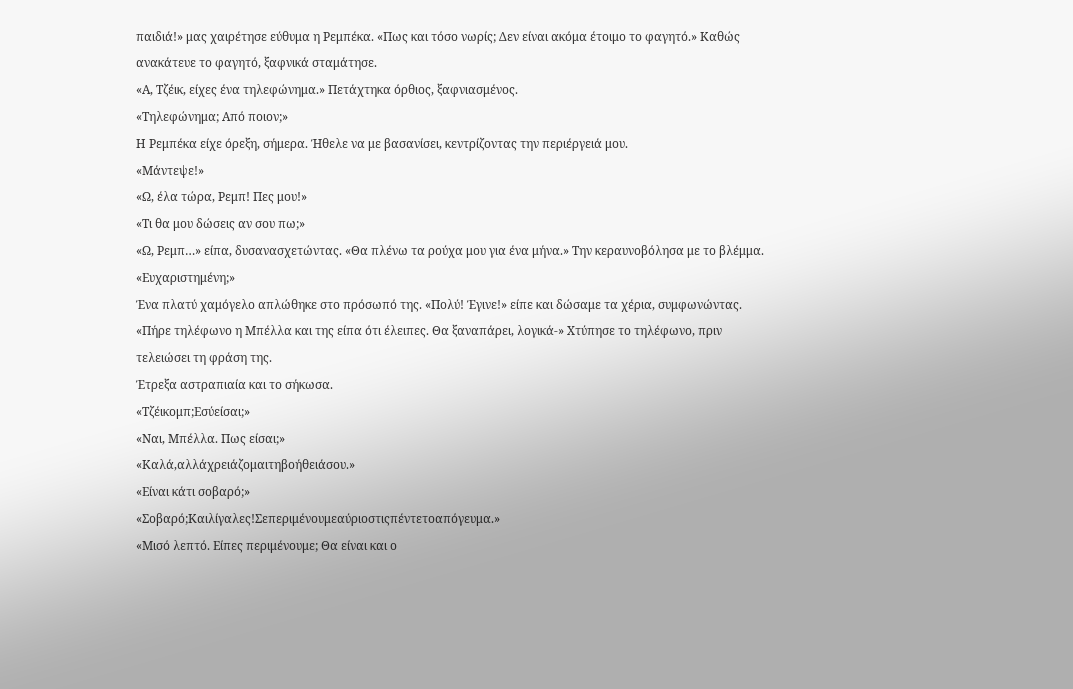παιδιά!» μας χαιρέτησε εύθυμα η Ρεμπέκα. «Πως και τόσο νωρίς; Δεν είναι ακόμα έτοιμο το φαγητό.» Καθώς ανακάτευε το φαγητό, ξαφνικά σταμάτησε.
«Α, Τζέικ, είχες ένα τηλεφώνημα.» Πετάχτηκα όρθιος, ξαφνιασμένος.
«Τηλεφώνημα; Από ποιον;»
Η Ρεμπέκα είχε όρεξη, σήμερα. Ήθελε να με βασανίσει, κεντρίζοντας την περιέργειά μου.
«Μάντεψε!»
«Ω, έλα τώρα, Ρεμπ! Πες μου!»
«Τι θα μου δώσεις αν σου πω;»
«Ω, Ρεμπ…» είπα, δυσανασχετώντας. «Θα πλένω τα ρούχα μου για ένα μήνα.» Την κεραυνοβόλησα με το βλέμμα. «Ευχαριστημένη;»
Ένα πλατύ χαμόγελο απλώθηκε στο πρόσωπό της. «Πολύ! Έγινε!» είπε και δώσαμε τα χέρια, συμφωνώντας.
«Πήρε τηλέφωνο η Μπέλλα και της είπα ότι έλειπες. Θα ξαναπάρει, λογικά-» Χτύπησε το τηλέφωνο, πριν τελειώσει τη φράση της.
Έτρεξα αστραπιαία και το σήκωσα.
«Τζέικομπ;Εσύείσαι;»
«Ναι, Μπέλλα. Πως είσαι;»
«Καλά,αλλάχρειάζομαιτηβοήθειάσου.»
«Είναι κάτι σοβαρό;»
«Σοβαρό;Καιλίγαλες!Σεπεριμένουμεαύριοστιςπέντετοαπόγευμα.»
«Μισό λεπτό. Είπες περιμένουμε; Θα είναι και ο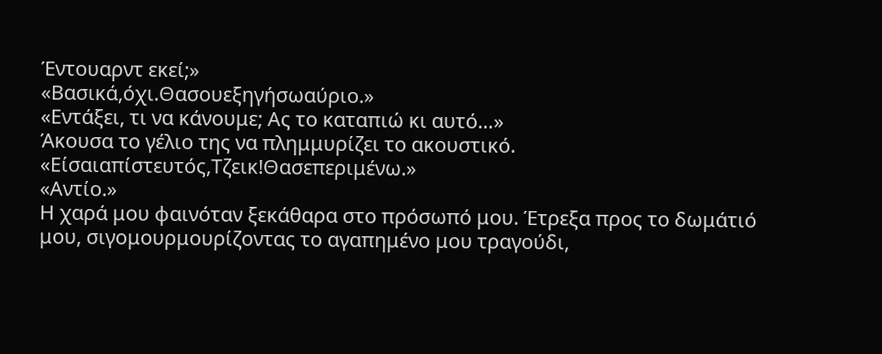Έντουαρντ εκεί;»
«Βασικά,όχι.Θασουεξηγήσωαύριο.»
«Εντάξει, τι να κάνουμε; Ας το καταπιώ κι αυτό…»
Άκουσα το γέλιο της να πλημμυρίζει το ακουστικό.
«Είσαιαπίστευτός,Τζεικ!Θασεπεριμένω.»
«Αντίο.»
Η χαρά μου φαινόταν ξεκάθαρα στο πρόσωπό μου. Έτρεξα προς το δωμάτιό μου, σιγομουρμουρίζοντας το αγαπημένο μου τραγούδι,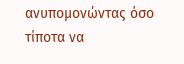ανυπομονώντας όσο τίποτα να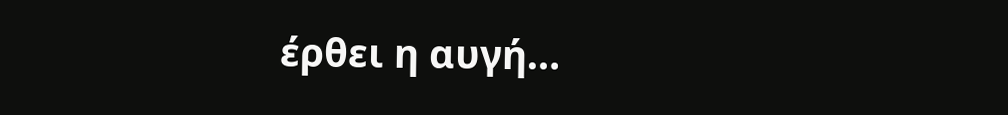έρθει η αυγή…